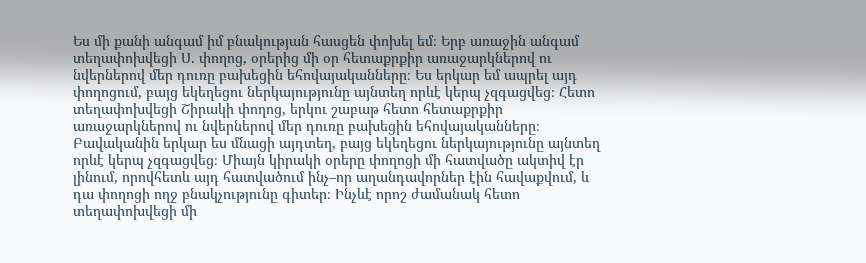Ես մի քանի անգամ իմ բնակության հասցեն փոխել եմ։ Երբ առաջին անգամ տեղափոխվեցի Ս. փողոց, օրերից մի օր հետաքրքիր առաջարկներով ու նվերներով մեր դուռը բախեցին եհովայականները։ Ես երկար եմ ապրել այդ փողոցում, բայց եկեղեցու ներկայությունը այնտեղ որևէ կերպ չզգացվեց։ Հետո տեղափոխվեցի Շիրակի փողոց, երկու շաբաթ հետո հետաքրքիր առաջարկներով ու նվերներով մեր դուռը բախեցին եհովայականները։ Բավականին երկար ես մնացի այդտեղ, բայց եկեղեցու ներկայությունը այնտեղ որևէ կերպ չզգացվեց։ Միայն կիրակի օրերը փողոցի մի հատվածը ակտիվ էր լինում, որովհետև այդ հատվածում ինչ–որ աղանդավորներ էին հավաքվում, և դա փողոցի ողջ բնակչությունը գիտեր։ Ինչևէ որոշ ժամանակ հետո տեղափոխվեցի մի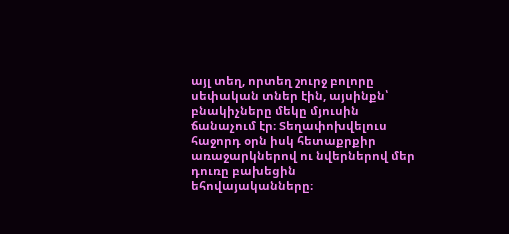այլ տեղ, որտեղ շուրջ բոլորը սեփական տներ էին, այսինքն՝ բնակիչները մեկը մյուսին ճանաչում էր։ Տեղափոխվելուս հաջորդ օրն իսկ հետաքրքիր առաջարկներով ու նվերներով մեր դուռը բախեցին եհովայականները։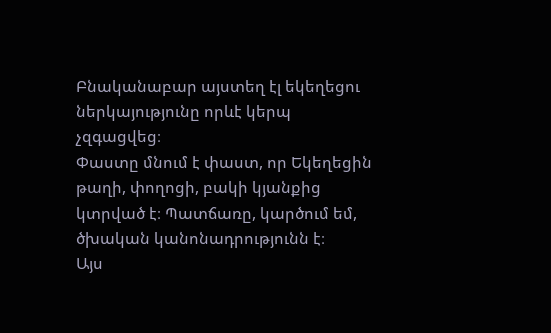Բնականաբար այստեղ էլ եկեղեցու ներկայությունը որևէ կերպ չզգացվեց։
Փաստը մնում է փաստ, որ Եկեղեցին թաղի, փողոցի, բակի կյանքից կտրված է։ Պատճառը, կարծում եմ, ծխական կանոնադրությունն է։
Այս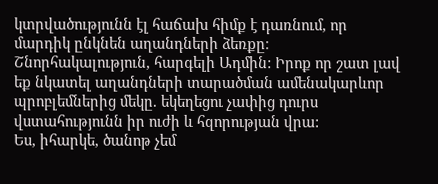կտրվածությունն էլ հաճախ հիմք է դառնում, որ մարդիկ ընկնեն աղանդների ձեռքը։
Շնորհակալություն, հարգելի Ադմին: Իրոք որ շատ լավ եք նկատել աղանդների տարածման ամենակարևոր պրոբլեմներից մեկը. եկեղեցու չափից դուրս վստահությունն իր ուժի և հզորության վրա:
Ես, իհարկե, ծանոթ չեմ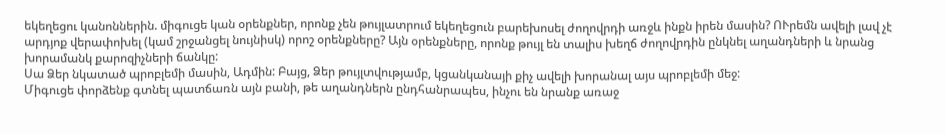եկեղեցու կանոններին. միգուցե կան օրենքներ, որոնք չեն թույլատրում եկեղեցուն բարեխոսել ժողովրդի առջև ինքն իրեն մասին? ՈՒրեմն ավելի լավ չէ արդյոք վերափոխել (կամ շրջանցել նույնիսկ) որոշ օրենքները? Այն օրենքները, որոնք թույլ են տալիս խեղճ ժողովրդին ընկնել աղանդների և նրանց խորամանկ քարոզիչների ճանկը:
Սա Ձեր նկատած պրոբլեմի մասին, Ադմին: Բայց, Ձեր թույլտվությամբ, կցանկանայի քիչ ավելի խորանալ այս պրոբլեմի մեջ:
Միգուցե փորձենք գտնել պատճառն այն բանի, թե աղանդներն ընդհանրապես, ինչու են նրանք առաջ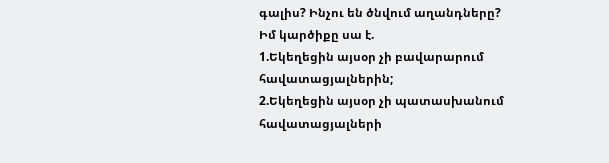գալիս? Ինչու են ծնվում աղանդները?
Իմ կարծիքը սա է.
1.Եկեղեցին այսօր չի բավարարում հավատացյալներին;
2.Եկեղեցին այսօր չի պատասխանում հավատացյալների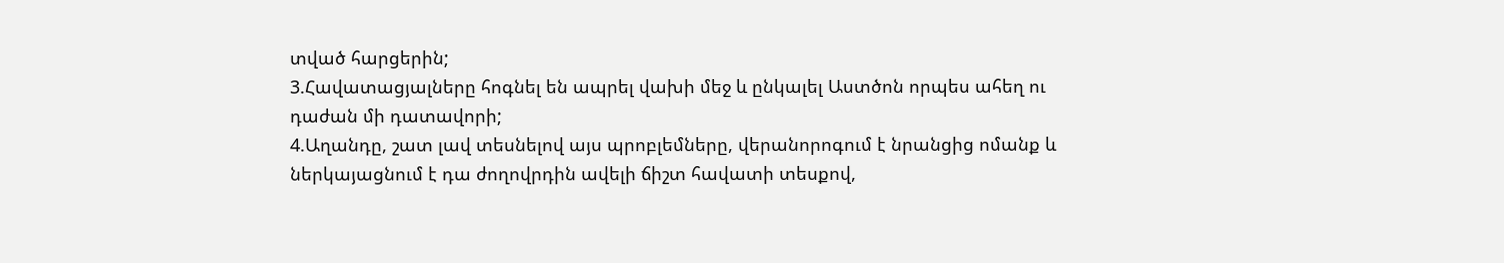տված հարցերին;
3.Հավատացյալները հոգնել են ապրել վախի մեջ և ընկալել Աստծոն որպես ահեղ ու դաժան մի դատավորի;
4.Աղանդը, շատ լավ տեսնելով այս պրոբլեմները, վերանորոգում է նրանցից ոմանք և ներկայացնում է դա ժողովրդին ավելի ճիշտ հավատի տեսքով,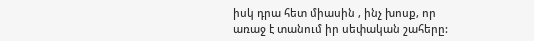իսկ դրա հետ միասին , ինչ խոսք, որ առաջ է տանում իր սեփական շահերը: